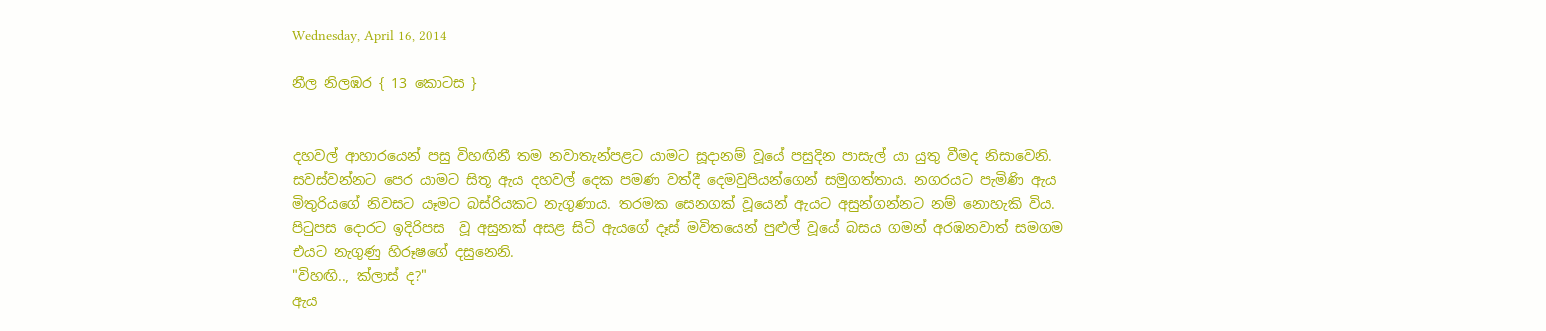Wednesday, April 16, 2014

නීල නිලඹර { 13 කොටස }


දහවල් ආහාරයෙන් පසු විහඟිනී තම නවාතැන්පළට යාමට සූදානම් වූයේ පසුදින පාසැල් යා යුතු වීමද නිසාවෙනි. සවස්වන්නට පෙර යාමට සිතූ ඇය දහවල් දෙක පමණ වත්දී දෙමවුපියන්ගෙන් සමුගත්තාය. නගරයට පැමිණි ඇය මිතුරියගේ නිවසට යෑමට බස්රියකට නැගුණාය. තරමක සෙනගක් වූයෙන් ඇයට අසුන්ගන්නට නම් නොහැකි විය. පිටුපස දොරට ඉදිරිපස  වූ අසුනක් අසළ සිටි ඇයගේ දෑස් මවිතයෙන් පුළුල් වූයේ බසය ගමන් අරඹනවාත් සමගම එයට නැගුණු හිරූෂගේ දසුනෙනි.
"විහඟි.., ක්ලාස් ද?"
ඇය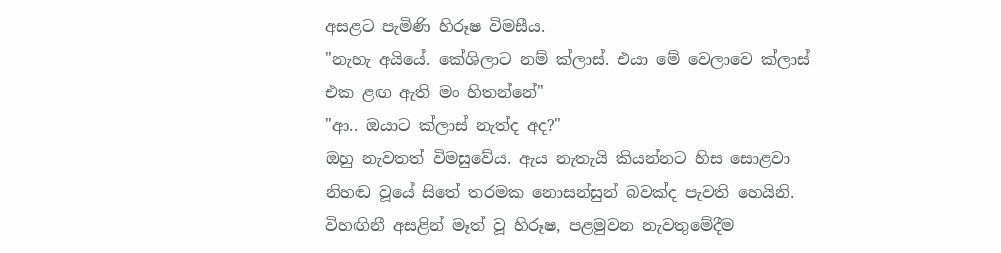අසළට පැමිණි හිරූෂ විමසීය.
"නැහැ අයියේ. කේශිලාට නම් ක්ලාස්. එයා මේ වෙලාවෙ ක්ලාස් එක ළඟ ඇති මං හිතන්නේ"
"ආ.. ඔයාට ක්ලාස් නැත්ද අද?"
ඔහු නැවතත් විමසුවේය. ඇය නැතැයි කියන්නට හිස සොළවා නිහඬ වූයේ සිතේ තරමක නොසන්සුන් බවක්ද පැවති හෙයිනි. විහඟිනී අසළින් මෑත් වූ හිරූෂ, පළමුවන නැවතුමේදීම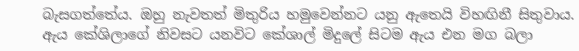බැසගත්තේය. ඔහු නැවතත් මිතුරිය හමුවෙන්නට යනු ඇතෙයි විහඟිනී සිතුවාය.
ඇය කේශිලාගේ නිවසට යනවිට කේශාල් මිදුලේ සිටම ඇය එන මග බලා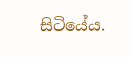සිටියේය.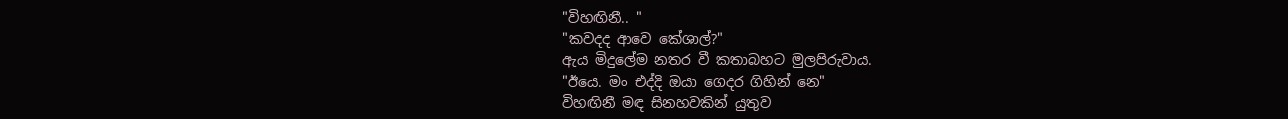"විහඟිනී.. "
"කවදද ආවෙ කේශාල්?"
ඇය මිදුලේම නතර වී කතාබහට මුලපිරුවාය.
"ඊයෙ. මං එද්දි ඔයා ගෙදර ගිහින් නෙ"
විහඟිනී මඳ සිනහවකින් යුතුව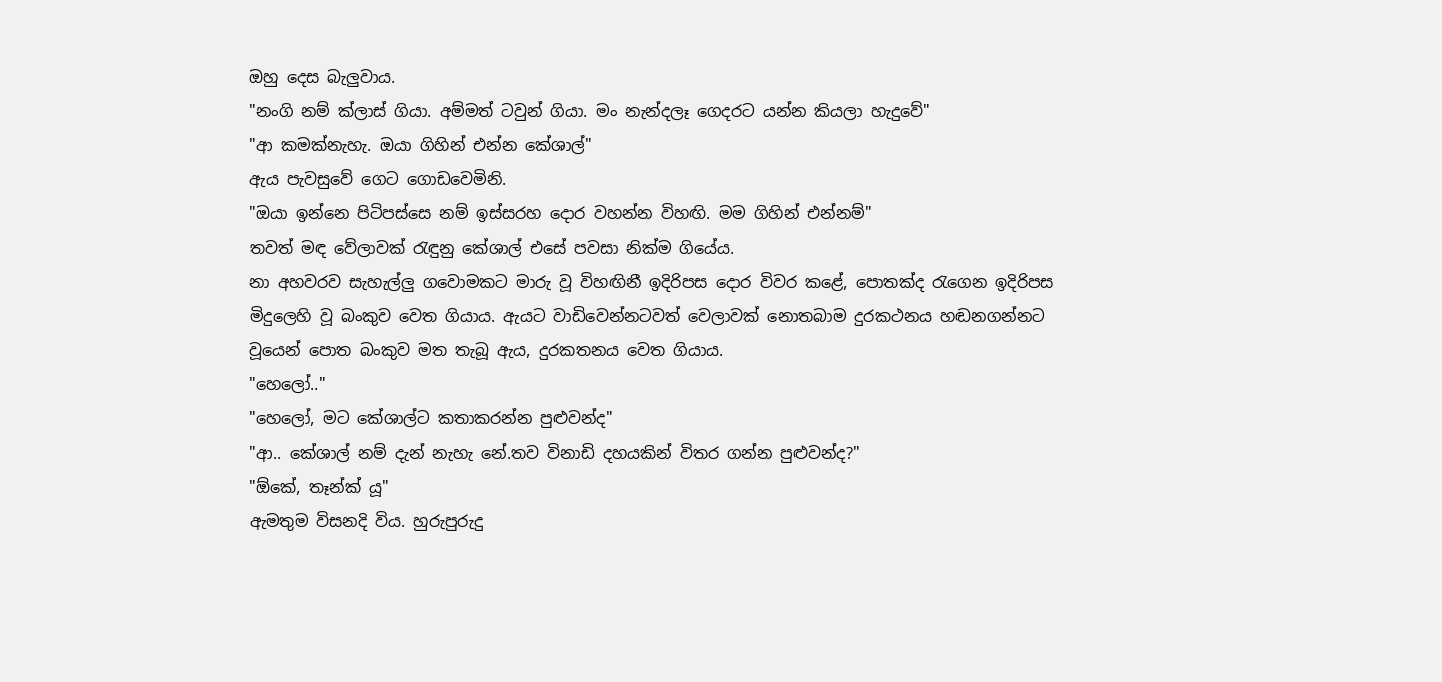ඔහු දෙස බැලුවාය.
"නංගි නම් ක්ලාස් ගියා. අම්මත් ටවුන් ගියා. මං නැන්දලෑ ගෙදරට යන්න කියලා හැදුවේ"
"ආ කමක්නැහැ. ඔයා ගිහින් එන්න කේශාල්"
ඇය පැවසුවේ ගෙට ගොඩවෙමිනි.
"ඔයා ඉන්නෙ පිටිපස්සෙ නම් ඉස්සරහ දොර වහන්න විහඟි. මම ගිහින් එන්නම්"
තවත් මඳ වේලාවක් රැඳුනු කේශාල් එසේ පවසා නික්ම ගියේය.
නා අහවරව සැහැල්ලු ගවොමකට මාරු වූ විහඟිනී ඉදිරිපස දොර විවර කළේ, පොතක්ද රැගෙන ඉදිරිපස මිදුලෙහි වූ බංකුව වෙත ගියාය. ඇයට වාඩිවෙන්නටවත් වෙලාවක් නොතබාම දුරකථනය හඬනගන්නට වූයෙන් පොත බංකුව මත තැබූ ඇය, දුරකතනය වෙත ගියාය.
"හෙලෝ.."
"හෙලෝ, මට කේශාල්ට කතාකරන්න පුළුවන්ද"
"ආ.. කේශාල් නම් දැන් නැහැ නේ.තව විනාඩි දහයකින් විතර ගන්න පුළුවන්ද?"
"ඕකේ, තෑන්ක් යූ"
ඇමතුම විසනදි විය. හුරුපුරුදු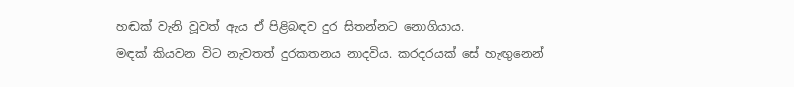හඬක් වැනි වූවත් ඇය ඒ පිළිබඳව දුර සිතන්නට නොගියාය.
මඳක් කියවන විට නැවතත් දුරකතනය නාදවිය. කරදරයක් සේ හැඟුනෙන්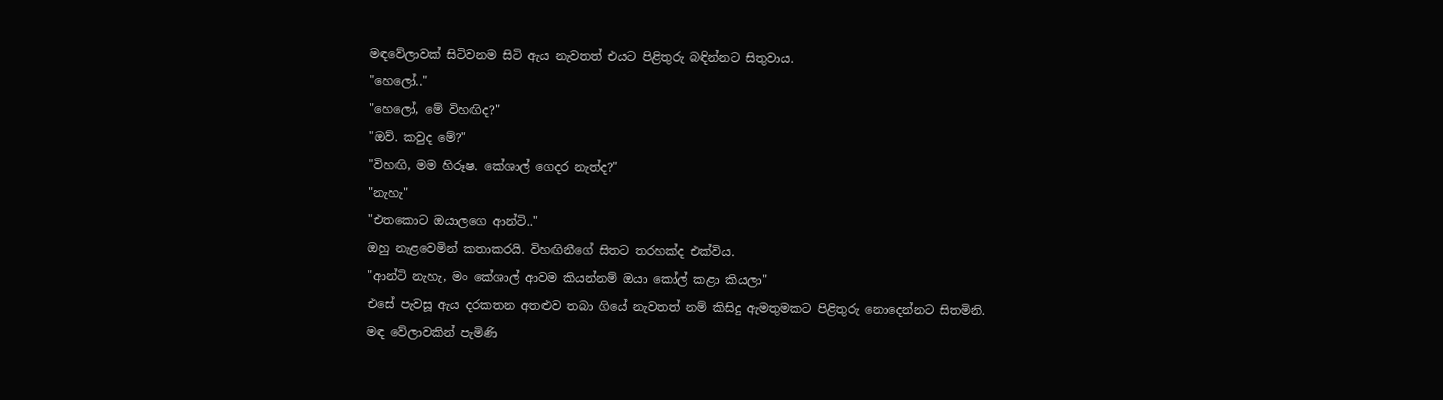මඳවේලාවක් සිටිවනම සිටි ඇය නැවතත් එයට පිළිතුරු බඳින්නට සිතුවාය.
"හෙලෝ.."
"හෙලෝ, මේ විහඟිද?"
"ඔව්. කවුද මේ?"
"විහඟි, මම හිරූෂ. කේශාල් ගෙදර නැත්ද?"
"නැහැ"
"එතකොට ඔයාලගෙ ආන්ටි.."
ඔහු නැළවෙමින් කතාකරයි. විහඟිනීගේ සිතට තරහක්ද එක්විය.
"ආන්ටි නැහැ, මං කේශාල් ආවම කියන්නම් ඔයා කෝල් කළා කියලා"
එසේ පැවසූ ඇය දරකතන අතළුව තබා ගියේ නැවතත් නම් කිසිදු ඇමතුමකට පිළිතුරු නොදෙන්නට සිතමිනි.
මඳ වේලාවකින් පැමිණි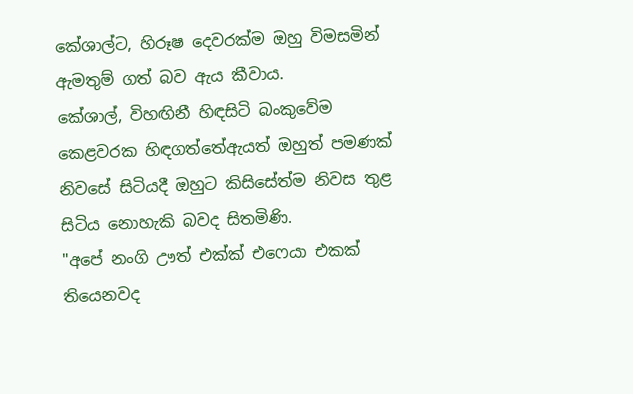කේශාල්ට, හිරූෂ දෙවරක්ම ඔහු විමසමින් ඇමතුම් ගත් බව ඇය කීවාය.
කේශාල්, විහඟිනී හිඳසිටි බංකුවේම කෙළවරක හිඳගත්තේඇයත් ඔහුත් පමණක් නිවසේ සිටියදී ඔහුට කිසිසේත්ම නිවස තුළ සිටිය නොහැකි බවද සිතමිණි.
"අපේ නංගි ඌත් එක්ක් එෆෙයා එකක් තියෙනවද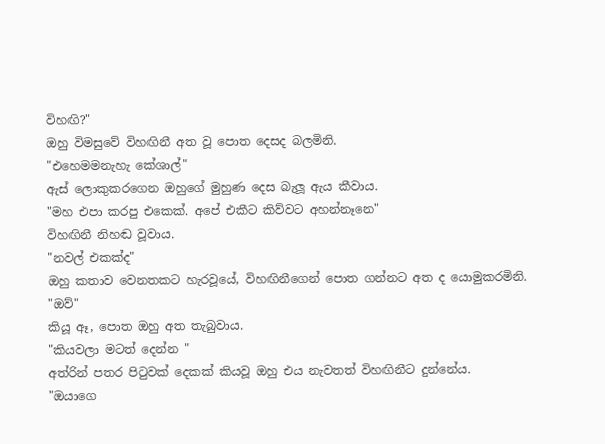විහඟි?"
ඔහු විමසුවේ විහඟිනී අත වූ පොත දෙසද බලමිනි.
"එහෙමමනැහැ කේශාල්"
ඇස් ලොකුකරගෙන ඔහුගේ මුහුණ දෙස බැලූ ඇය කීවාය.
"මහ එපා කරපු එකෙක්. අපේ එකීට කිව්වට අහන්නෑනෙ"
විහඟිනී නිහඬ වූවාය.
"නවල් එකක්ද"
ඔහු කතාව වෙනතකට හැරවූයේ, විහඟිනීගෙන් පොත ගන්නට අත ද යොමුකරමිනි.
"ඔව්"
කියූ ඈ, පොත ඔහු අත තැබුවාය.
"කියවලා මටත් දෙන්න "
අත්රින් පතර පිටුවක් දෙකක් කියවූ ඔහු එය නැවතත් විහඟිනීට දුන්නේය.
"ඔයාගෙ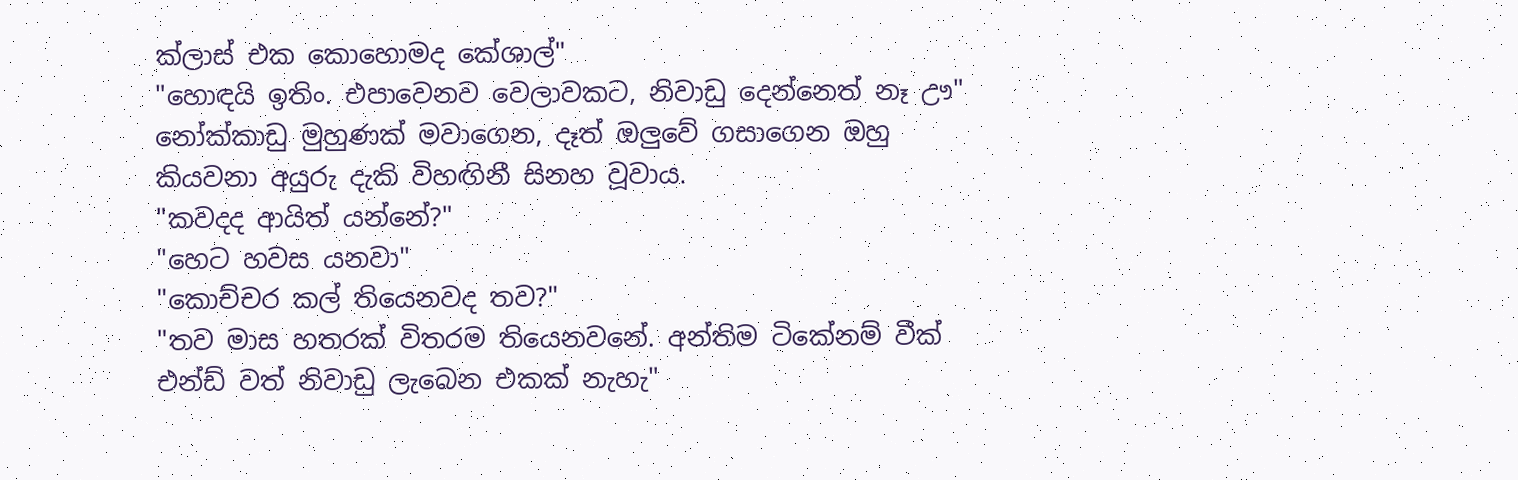ක්ලාස් එක කොහොමද කේශාල්"
"හොඳයි ඉතිං. එපාවෙනව වෙලාවකට, නිවාඩු දෙන්නෙත් නෑ ඌ"
නෝක්කාඩු මුහුණක් මවාගෙන, දෑත් ඔලුවේ ගසාගෙන ඔහු කියවනා අයුරු දැකි විහඟිනී සිනහ වූවාය.
"කවදද ආයිත් යන්නේ?"
"හෙට හවස යනවා"
"කොච්චර කල් තියෙනවද තව?"
"තව මාස හතරක් විතරම තියෙනවනේ. අන්තිම ටිකේනම් වීක් එන්ඩ් වත් නිවාඩු ලැබෙන එකක් නැහැ"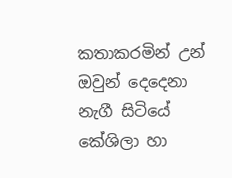කතාකරමින් උන් ඔවුන් දෙදෙනා නැගී සිටියේ කේශිලා හා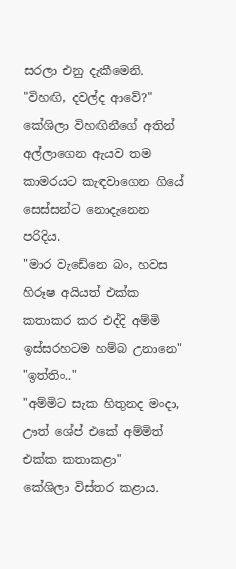සරලා එනු දැකීමෙනි.
"විහඟි, දවල්ද ආවේ?"
කේශිලා විහඟිනීගේ අතින් අල්ලාගෙන ඇයව තම කාමරයට කැඳවාගෙන ගියේ සෙස්සන්ට නොදැනෙන පරිදිය.
"මාර වැඩේනෙ බං, හවස හිරූෂ අයියත් එක්ක කතාකර කර එද්දි අම්මි ඉස්සරහටම හම්බ උනානෙ"
"ඉත්තිං.."
"අම්මිට සැක හිතුනද මංදා, ඌත් ශේප් එකේ අම්මිත් එක්ක කතාකළා"
කේශිලා විස්තර කළාය.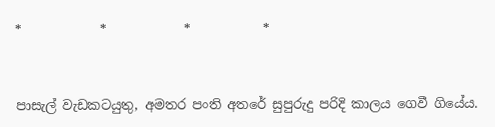*            *            *           *



පාසැල් වැඩකටයුතු, අමතර පංති අතරේ සුපුරුදු පරිදි කාලය ගෙවී ගියේය.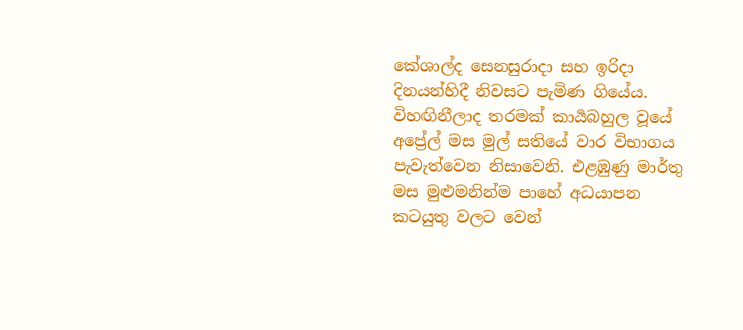කේශාල්ද සෙනසුරාදා සහ ඉරිදා දිනයන්හිදී නිවසට පැමිණ ගියේය. විහඟිනීලාද තරමක් කාර්‍යබහුල වූයේ අප්‍රේල් මස මුල් සතියේ වාර විභාගය පැවැත්වෙන නිසාවෙනි. එළඹුණු මාර්තු මස මුළුමනින්ම පාහේ අධයාපන කටයුතු වලට වෙන්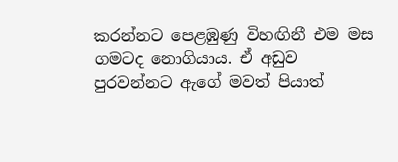කරන්නට පෙළඹුණු විහඟිනී එම මස ගමටද නොගියාය. ඒ අඩුව පුරවන්නට ඇගේ මවත් පියාත්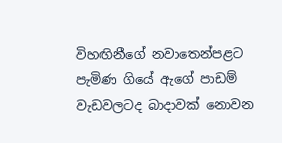විහඟිනීගේ නවාතෙන්පළට පැමිණ ගියේ ඇගේ පාඩම් වැඩවලටද බාදාවක් නොවන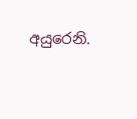අයුරෙනි.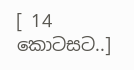[ 14 කොටසට..]